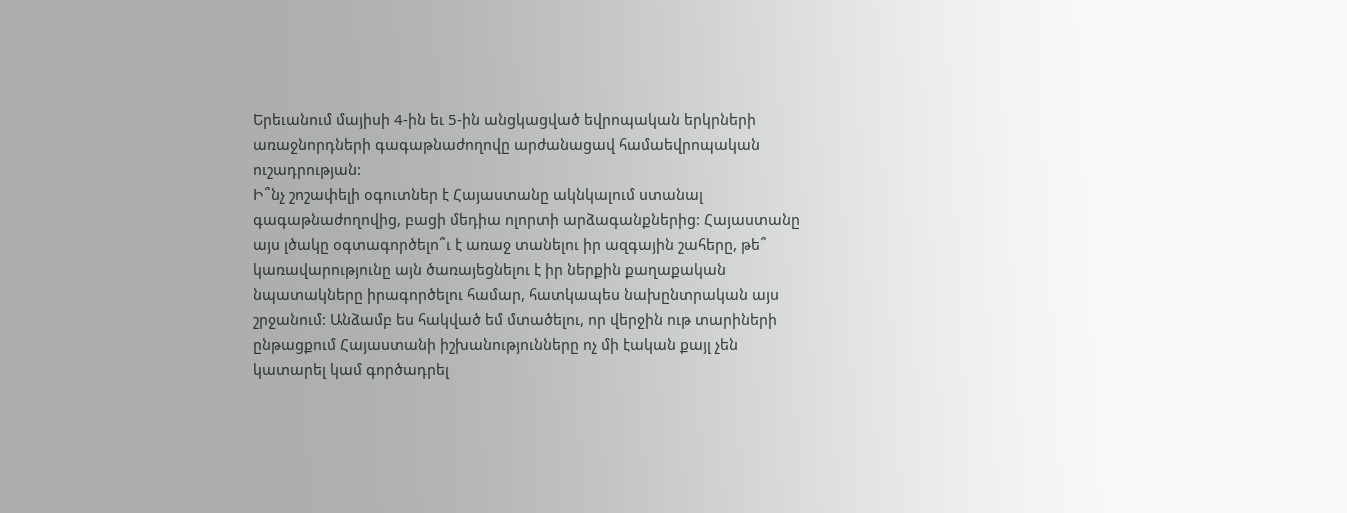Երեւանում մայիսի 4-ին եւ 5-ին անցկացված եվրոպական երկրների առաջնորդների գագաթնաժողովը արժանացավ համաեվրոպական ուշադրության:
Ի՞նչ շոշափելի օգուտներ է Հայաստանը ակնկալում ստանալ գագաթնաժողովից, բացի մեդիա ոլորտի արձագանքներից: Հայաստանը այս լծակը օգտագործելո՞ւ է առաջ տանելու իր ազգային շահերը, թե՞ կառավարությունը այն ծառայեցնելու է իր ներքին քաղաքական նպատակները իրագործելու համար, հատկապես նախընտրական այս շրջանում: Անձամբ ես հակված եմ մտածելու, որ վերջին ութ տարիների ընթացքում Հայաստանի իշխանությունները ոչ մի էական քայլ չեն կատարել կամ գործադրել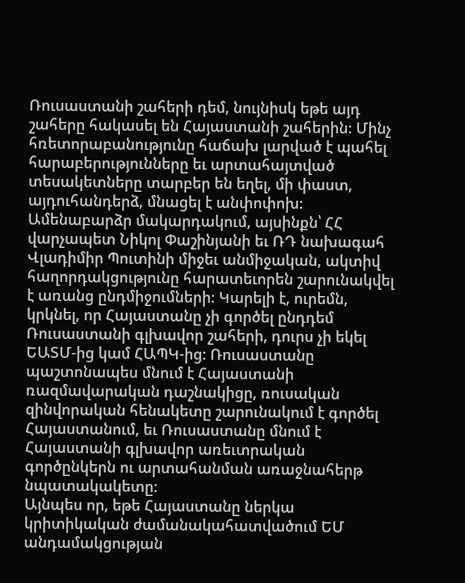Ռուսաստանի շահերի դեմ, նույնիսկ եթե այդ շահերը հակասել են Հայաստանի շահերին: Մինչ հռետորաբանությունը հաճախ լարված է պահել հարաբերությունները եւ արտահայտված տեսակետները տարբեր են եղել, մի փաստ, այդուհանդերձ, մնացել է անփոփոխ: Ամենաբարձր մակարդակում, այսինքն՝ ՀՀ վարչապետ Նիկոլ Փաշինյանի եւ ՌԴ նախագահ Վլադիմիր Պուտինի միջեւ անմիջական, ակտիվ հաղորդակցությունը հարատեւորեն շարունակվել է առանց ընդմիջումների: Կարելի է, ուրեմն, կրկնել, որ Հայաստանը չի գործել ընդդեմ Ռուսաստանի գլխավոր շահերի, դուրս չի եկել ԵԱՏՄ-ից կամ ՀԱՊԿ-ից: Ռուսաստանը պաշտոնապես մնում է Հայաստանի ռազմավարական դաշնակիցը, ռուսական զինվորական հենակետը շարունակում է գործել Հայաստանում, եւ Ռուսաստանը մնում է Հայաստանի գլխավոր առեւտրական գործընկերն ու արտահանման առաջնահերթ նպատակակետը:
Այնպես որ, եթե Հայաստանը ներկա կրիտիկական ժամանակահատվածում ԵՄ անդամակցության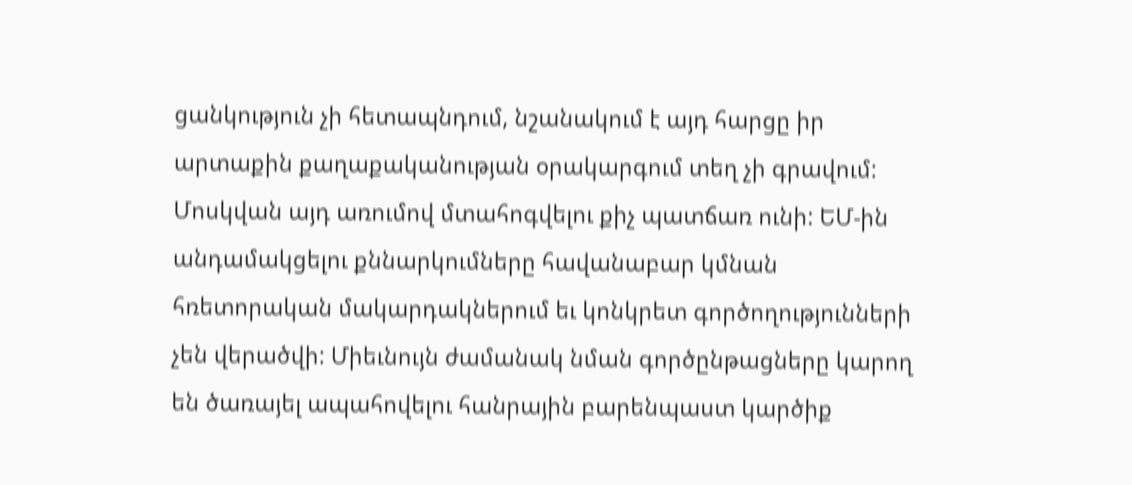ցանկություն չի հետապնդում, նշանակում է այդ հարցը իր արտաքին քաղաքականության օրակարգում տեղ չի գրավում: Մոսկվան այդ առումով մտահոգվելու քիչ պատճառ ունի: ԵՄ-ին անդամակցելու քննարկումները հավանաբար կմնան հռետորական մակարդակներում եւ կոնկրետ գործողությունների չեն վերածվի: Միեւնույն ժամանակ նման գործընթացները կարող են ծառայել ապահովելու հանրային բարենպաստ կարծիք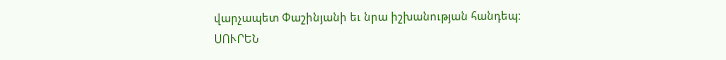վարչապետ Փաշինյանի եւ նրա իշխանության հանդեպ:
ՍՈՒՐԵՆ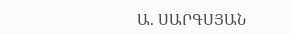Ա. ՍԱՐԳՍՅԱՆ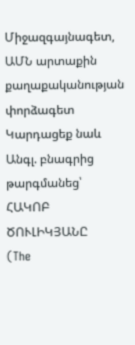Միջազգայնագետ, ԱՄՆ արտաքին քաղաքականության փորձագետ
Կարդացեք նաև
Անգլ. բնագրից թարգմանեց՝ ՀԱԿՈԲ ԾՈՒԼԻԿՅԱՆԸ
(The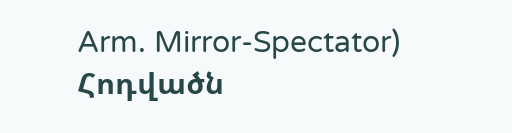Arm. Mirror-Spectator)
Հոդվածն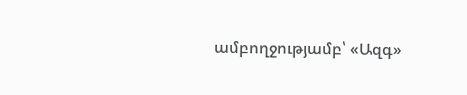ամբողջությամբ՝ «Ազգ»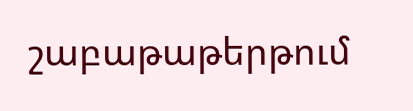շաբաթաթերթում